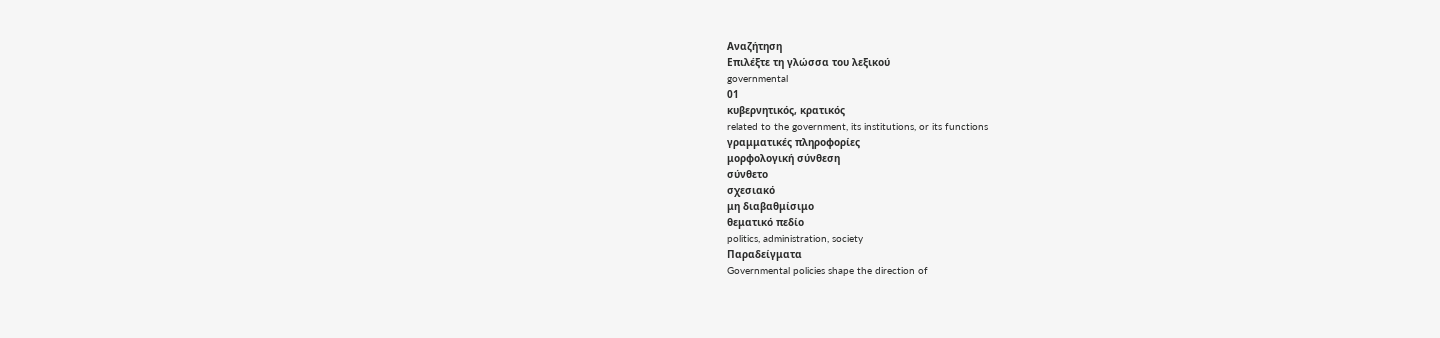Αναζήτηση
Επιλέξτε τη γλώσσα του λεξικού
governmental
01
κυβερνητικός, κρατικός
related to the government, its institutions, or its functions
γραμματικές πληροφορίες
μορφολογική σύνθεση
σύνθετο
σχεσιακό
μη διαβαθμίσιμο
θεματικό πεδίο
politics, administration, society
Παραδείγματα
Governmental policies shape the direction of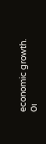economic growth.
Οι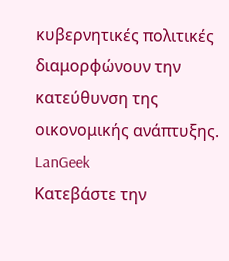κυβερνητικές πολιτικές διαμορφώνουν την κατεύθυνση της οικονομικής ανάπτυξης.
LanGeek
Κατεβάστε την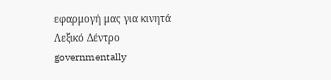εφαρμογή μας για κινητά
Λεξικό Δέντρο
governmentally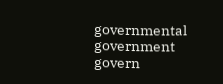governmental
government
govern